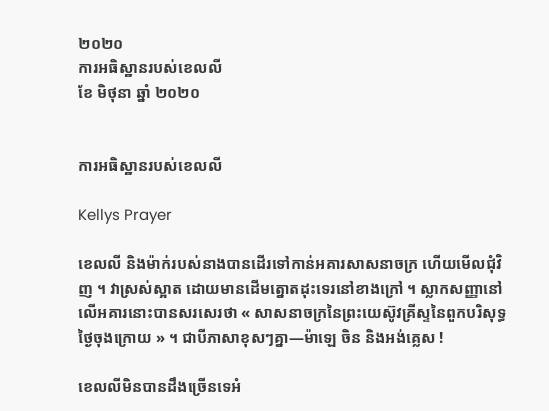២០២០
ការអធិស្ឋានរបស់ខេលលី
ខែ មិថុនា ឆ្នាំ ២០២០


ការអធិស្ឋានរបស់ខេលលី

Kellys Prayer

ខេលលី និងម៉ាក់របស់នាងបានដើរទៅកាន់អគារសាសនាចក្រ ហើយមើលជុំវិញ ។ វាស្រស់ស្អាត ដោយមានដើមត្នោតដុះទេរនៅខាងក្រៅ ។ ស្លាកសញ្ញានៅលើអគារនោះបានសរសេរថា « សាសនាចក្រនៃព្រះយេស៊ូវគ្រីស្ទនៃពួកបរិសុទ្ធថ្ងៃចុងក្រោយ » ។ ជាបីភាសាខុសៗគ្នា—ម៉ាឡេ ចិន និងអង់គ្លេស !

ខេលលីមិនបានដឹងច្រើនទេអំ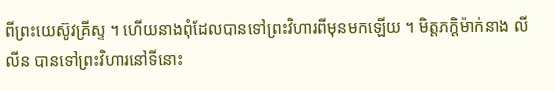ពីព្រះយេស៊ូវគ្រីស្ទ ។ ហើយនាងពុំដែលបានទៅព្រះវិហារពីមុនមកឡើយ ។ មិត្តភក្ដិម៉ាក់នាង លី លីន បានទៅព្រះវិហារនៅទីនោះ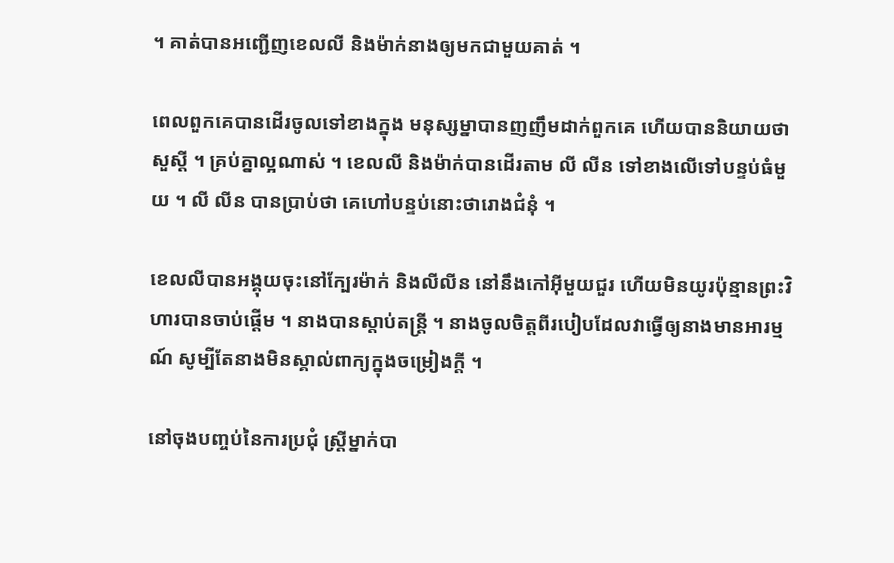។ គាត់បានអញ្ជើញខេលលី និងម៉ាក់នាងឲ្យមកជាមួយគាត់ ។

ពេលពួកគេបានដើរចូលទៅខាងក្នុង មនុស្សម្នាបានញញឹមដាក់ពួកគេ ហើយបាននិយាយថាសួស្តី ។ គ្រប់គ្នាល្អណាស់ ។ ខេលលី និងម៉ាក់បានដើរតាម លី លីន ទៅខាងលើទៅបន្ទប់ធំមួយ ។ លី លីន បានប្រាប់ថា គេហៅបន្ទប់នោះថារោងជំនុំ ។

ខេលលីបានអង្គុយចុះនៅក្បែរម៉ាក់ និងលីលីន នៅនឹងកៅអ៊ីមួយជួរ ហើយមិនយូរប៉ុន្មានព្រះវិហារបានចាប់ផ្ដើម ។ នាងបានស្តាប់តន្ត្រី ។ នាងចូលចិត្តពីរបៀបដែលវាធ្វើឲ្យនាងមានអារម្មណ៍ សូម្បីតែនាងមិនស្គាល់ពាក្យក្នុងចម្រៀងក្ដី ។

នៅចុងបញ្ចប់នៃការប្រជុំ ស្ត្រីម្នាក់បា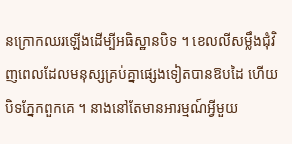នក្រោកឈរឡើងដើម្បីអធិស្ឋានបិទ ។ ខេលលីសម្លឹងជុំវិញពេលដែលមនុស្សគ្រប់គ្នាផ្សេងទៀតបានឱបដៃ ហើយបិទភ្នែកពួកគេ ។ នាងនៅតែមានអារម្មណ៍អ្វីមួយ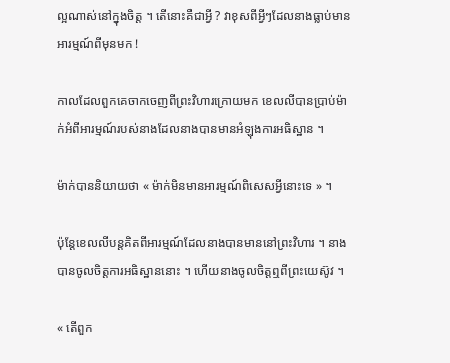ល្អណាស់នៅក្នុងចិត្ត ។ តើនោះគឺជាអ្វី ? វាខុសពីអ្វីៗដែលនាងធ្លាប់មានអារម្មណ៍ពីមុនមក !

កាលដែលពួកគេចាកចេញពីព្រះវិហារក្រោយមក ខេលលីបានប្រាប់ម៉ាក់អំពីអារម្មណ៍របស់នាងដែលនាងបានមានអំឡុងការអធិស្ឋាន ។

ម៉ាក់បាននិយាយថា « ម៉ាក់មិនមានអារម្មណ៍ពិសេសអ្វីនោះទេ » ។

ប៉ុន្តែខេលលីបន្តគិតពីអារម្មណ៍ដែលនាងបានមាននៅព្រះវិហារ ។ នាងបានចូលចិត្តការអធិស្ឋាននោះ ។ ហើយនាងចូលចិត្តឮពីព្រះយេស៊ូវ ។

« តើពួក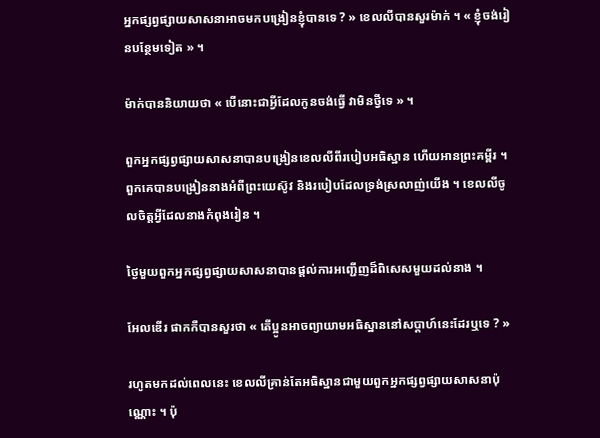អ្នកផ្សព្វផ្សាយសាសនាអាចមកបង្រៀនខ្ញុំបានទេ ? » ខេលលីបានសួរម៉ាក់ ។ « ខ្ញុំចង់រៀនបន្ថែមទៀត » ។

ម៉ាក់បាននិយាយថា « បើនោះជាអ្វីដែលកូនចង់ធ្វើ វាមិនថ្វីទេ » ។

ពួកអ្នកផ្សព្វផ្សាយសាសនាបានបង្រៀនខេលលីពីរបៀបអធិស្ឋាន ហើយអានព្រះគម្ពីរ ។ ពួកគេបានបង្រៀននាងអំពីព្រះយេស៊ូវ និងរបៀបដែលទ្រង់ស្រលាញ់យើង ។ ខេលលីចូលចិត្តអ្វីដែលនាងកំពុងរៀន ។

ថ្ងៃមួយពួកអ្នកផ្សព្វផ្សាយសាសនាបានផ្ដល់ការអញ្ជើញដ៏ពិសេសមួយដល់នាង ។

អែលឌើរ ផាកកឺបានសួរថា « តើប្អូនអាចព្យាយាមអធិស្ឋាននៅសប្តាហ៍នេះដែរឬទេ ? »

រហូតមកដល់ពេលនេះ ខេលលីគ្រាន់តែអធិស្ឋានជាមួយពួកអ្នកផ្សព្វផ្សាយសាសនាប៉ុណ្ណោះ ។ ប៉ុ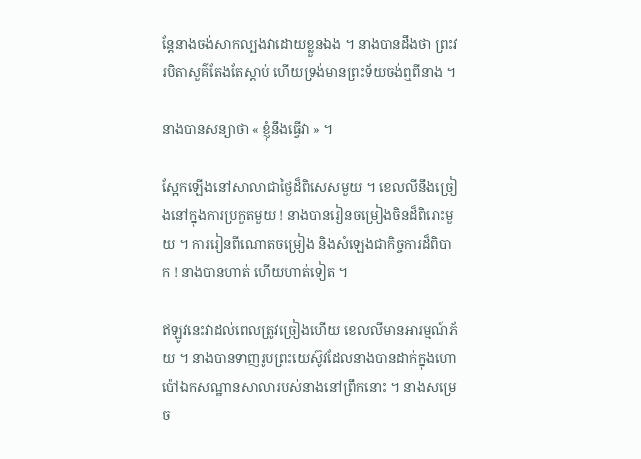ន្តែនាងចង់សាកល្បងវាដោយខ្លួនឯង ។ នាងបានដឹងថា ព្រះវរបិតាសួគ៌តែងតែស្ដាប់ ហើយទ្រង់មានព្រះទ័យចង់ឮពីនាង ។

នាងបានសន្យាថា « ខ្ញុំនឹងធ្វើវា » ។

ស្អែកឡើងនៅសាលាជាថ្ងៃដ៏ពិសេសមួយ ។ ខេលលីនឹងច្រៀងនៅក្នុងការប្រកួតមួយ ! នាងបានរៀនចម្រៀងចិនដ៏ពិរោះមួយ ។ ការរៀនពីណោតចម្រៀង និងសំឡេងជាកិច្ចការដ៏ពិបាក ! នាងបានហាត់ ហើយហាត់ទៀត ។

ឥឡូវនេះវាដល់ពេលត្រូវច្រៀងហើយ ខេលលីមានអារម្មណ៍ភ័យ ។ នាងបានទាញរូបព្រះយេស៊ូវដែលនាងបានដាក់ក្នុងហោប៉ៅឯកសណ្ឋានសាលារបស់នាងនៅព្រឹកនោះ ។ នាងសម្រេច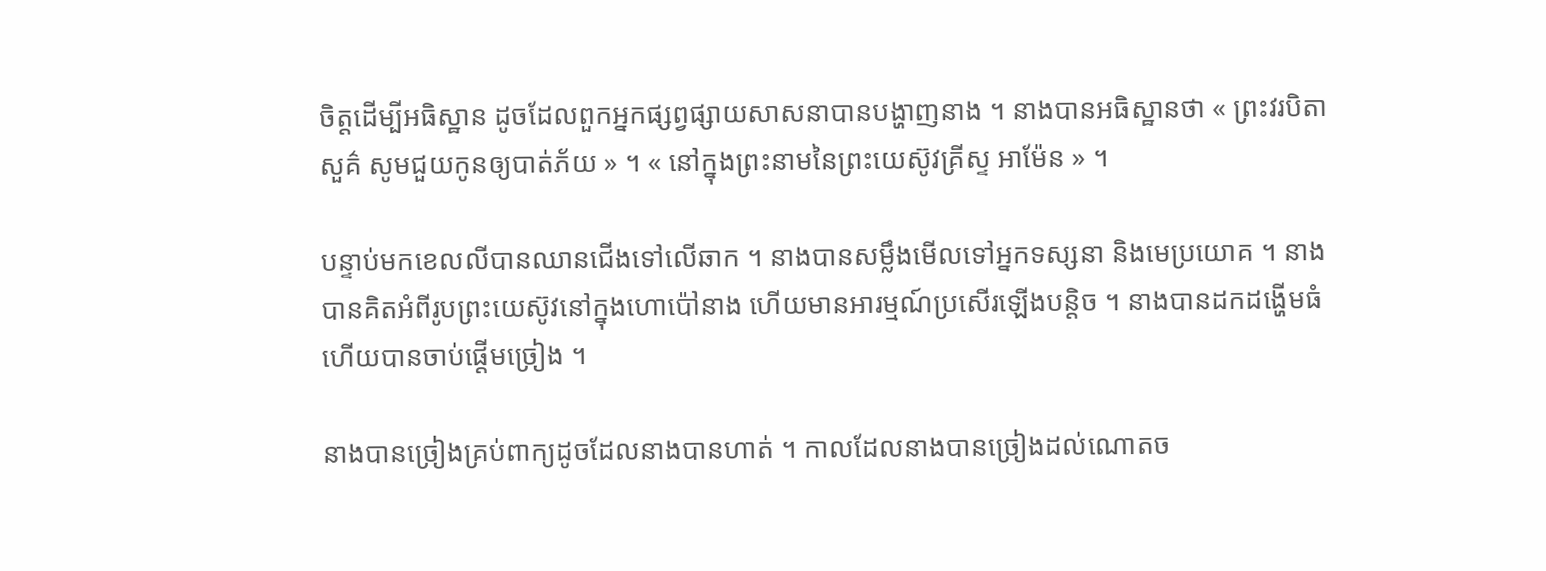ចិត្តដើម្បីអធិស្ឋាន ដូចដែលពួកអ្នកផ្សព្វផ្សាយសាសនាបានបង្ហាញនាង ។ នាងបានអធិស្ឋានថា « ព្រះវរបិតាសួគ៌ សូមជួយកូនឲ្យបាត់ភ័យ » ។ « នៅក្នុងព្រះនាមនៃព្រះយេស៊ូវគ្រីស្ទ អាម៉ែន » ។

បន្ទាប់មកខេលលីបានឈានជើងទៅលើឆាក ។ នាងបានសម្លឹងមើលទៅអ្នកទស្សនា និងមេប្រយោគ ។ នាងបានគិតអំពីរូបព្រះយេស៊ូវនៅក្នុងហោប៉ៅនាង ហើយមានអារម្មណ៍ប្រសើរឡើងបន្តិច ។ នាងបានដកដង្ហើមធំ ហើយបានចាប់ផ្ដើមច្រៀង ។

នាងបានច្រៀងគ្រប់ពាក្យដូចដែលនាងបានហាត់ ។ កាលដែលនាងបានច្រៀងដល់ណោតច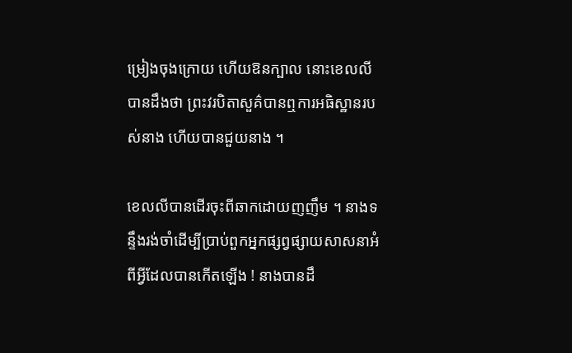ម្រៀងចុងក្រោយ ហើយឱនក្បាល នោះខេលលីបានដឹងថា ព្រះវរបិតាសួគ៌បានឮការអធិស្ឋានរបស់នាង ហើយបានជួយនាង ។

ខេលលីបានដើរចុះពីឆាកដោយញញឹម ។ នាងទន្ទឹងរង់ចាំដើម្បីប្រាប់ពួកអ្នកផ្សព្វផ្សាយសាសនាអំពីអ្វីដែលបានកើតឡើង ! នាងបានដឹ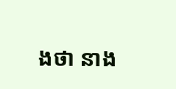ងថា នាង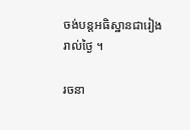ចង់បន្តអធិស្ឋានជារៀងរាល់ថ្ងៃ ។

រចនា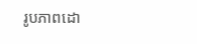រូបភាពដោ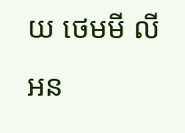យ ថេមមី លីអន